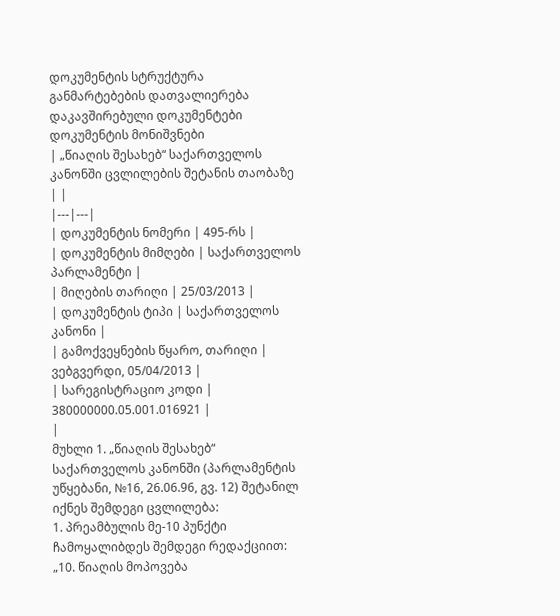დოკუმენტის სტრუქტურა
განმარტებების დათვალიერება
დაკავშირებული დოკუმენტები
დოკუმენტის მონიშვნები
| „წიაღის შესახებ“ საქართველოს კანონში ცვლილების შეტანის თაობაზე | |
|---|---|
| დოკუმენტის ნომერი | 495-რს |
| დოკუმენტის მიმღები | საქართველოს პარლამენტი |
| მიღების თარიღი | 25/03/2013 |
| დოკუმენტის ტიპი | საქართველოს კანონი |
| გამოქვეყნების წყარო, თარიღი | ვებგვერდი, 05/04/2013 |
| სარეგისტრაციო კოდი | 380000000.05.001.016921 |
|
მუხლი 1. „წიაღის შესახებ“ საქართველოს კანონში (პარლამენტის უწყებანი, №16, 26.06.96, გვ. 12) შეტანილ იქნეს შემდეგი ცვლილება:
1. პრეამბულის მე-10 პუნქტი ჩამოყალიბდეს შემდეგი რედაქციით: „10. წიაღის მოპოვება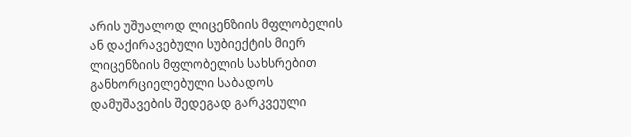არის უშუალოდ ლიცენზიის მფლობელის ან დაქირავებული სუბიექტის მიერ ლიცენზიის მფლობელის სახსრებით განხორციელებული საბადოს დამუშავების შედეგად გარკვეული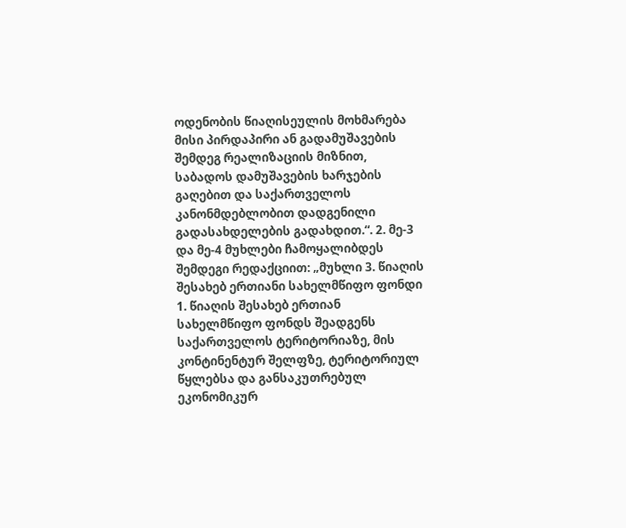ოდენობის წიაღისეულის მოხმარება მისი პირდაპირი ან გადამუშავების შემდეგ რეალიზაციის მიზნით, საბადოს დამუშავების ხარჯების გაღებით და საქართველოს კანონმდებლობით დადგენილი გადასახდელების გადახდით.“. 2. მე-3 და მე-4 მუხლები ჩამოყალიბდეს შემდეგი რედაქციით: „მუხლი 3. წიაღის შესახებ ერთიანი სახელმწიფო ფონდი 1. წიაღის შესახებ ერთიან სახელმწიფო ფონდს შეადგენს საქართველოს ტერიტორიაზე, მის კონტინენტურ შელფზე, ტერიტორიულ წყლებსა და განსაკუთრებულ ეკონომიკურ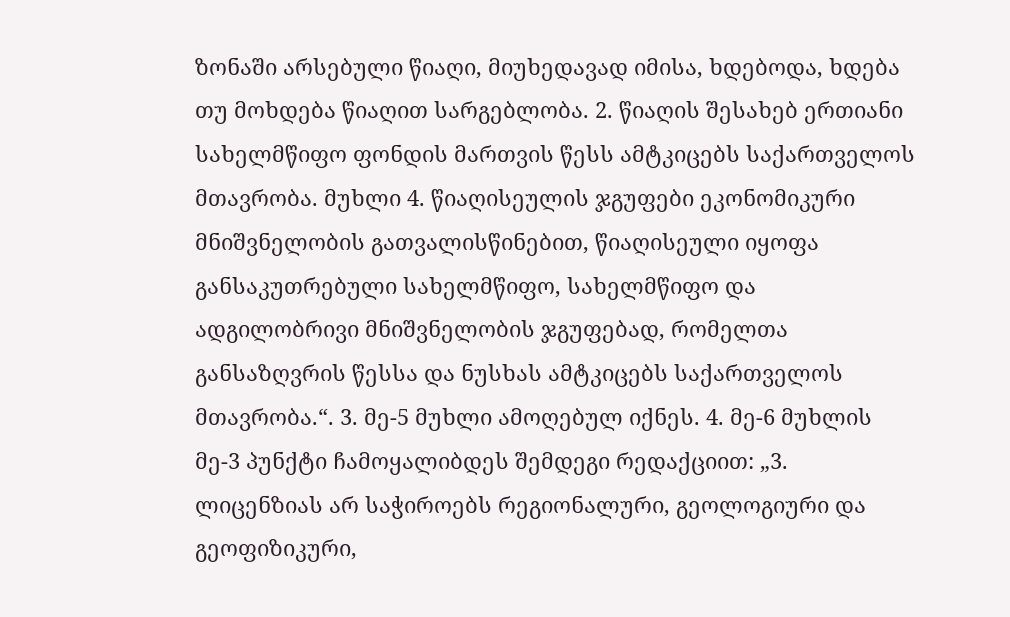ზონაში არსებული წიაღი, მიუხედავად იმისა, ხდებოდა, ხდება თუ მოხდება წიაღით სარგებლობა. 2. წიაღის შესახებ ერთიანი სახელმწიფო ფონდის მართვის წესს ამტკიცებს საქართველოს მთავრობა. მუხლი 4. წიაღისეულის ჯგუფები ეკონომიკური მნიშვნელობის გათვალისწინებით, წიაღისეული იყოფა განსაკუთრებული სახელმწიფო, სახელმწიფო და ადგილობრივი მნიშვნელობის ჯგუფებად, რომელთა განსაზღვრის წესსა და ნუსხას ამტკიცებს საქართველოს მთავრობა.“. 3. მე-5 მუხლი ამოღებულ იქნეს. 4. მე-6 მუხლის მე-3 პუნქტი ჩამოყალიბდეს შემდეგი რედაქციით: „3. ლიცენზიას არ საჭიროებს რეგიონალური, გეოლოგიური და გეოფიზიკური,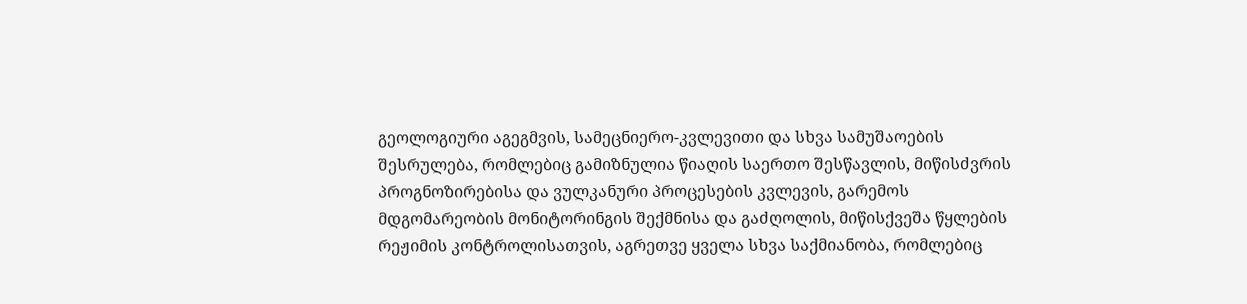გეოლოგიური აგეგმვის, სამეცნიერო-კვლევითი და სხვა სამუშაოების შესრულება, რომლებიც გამიზნულია წიაღის საერთო შესწავლის, მიწისძვრის პროგნოზირებისა და ვულკანური პროცესების კვლევის, გარემოს მდგომარეობის მონიტორინგის შექმნისა და გაძღოლის, მიწისქვეშა წყლების რეჟიმის კონტროლისათვის, აგრეთვე ყველა სხვა საქმიანობა, რომლებიც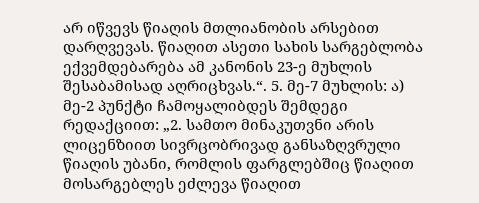არ იწვევს წიაღის მთლიანობის არსებით დარღვევას. წიაღით ასეთი სახის სარგებლობა ექვემდებარება ამ კანონის 23-ე მუხლის შესაბამისად აღრიცხვას.“. 5. მე-7 მუხლის: ა) მე-2 პუნქტი ჩამოყალიბდეს შემდეგი რედაქციით: „2. სამთო მინაკუთვნი არის ლიცენზიით სივრცობრივად განსაზღვრული წიაღის უბანი, რომლის ფარგლებშიც წიაღით მოსარგებლეს ეძლევა წიაღით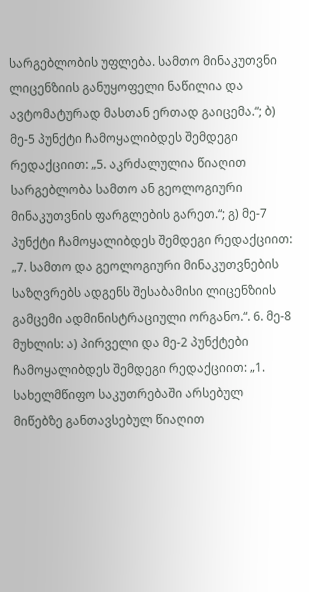სარგებლობის უფლება. სამთო მინაკუთვნი ლიცენზიის განუყოფელი ნაწილია და ავტომატურად მასთან ერთად გაიცემა.“; ბ) მე-5 პუნქტი ჩამოყალიბდეს შემდეგი რედაქციით: „5. აკრძალულია წიაღით სარგებლობა სამთო ან გეოლოგიური მინაკუთვნის ფარგლების გარეთ.“; გ) მე-7 პუნქტი ჩამოყალიბდეს შემდეგი რედაქციით: „7. სამთო და გეოლოგიური მინაკუთვნების საზღვრებს ადგენს შესაბამისი ლიცენზიის გამცემი ადმინისტრაციული ორგანო.“. 6. მე-8 მუხლის: ა) პირველი და მე-2 პუნქტები ჩამოყალიბდეს შემდეგი რედაქციით: „1. სახელმწიფო საკუთრებაში არსებულ მიწებზე განთავსებულ წიაღით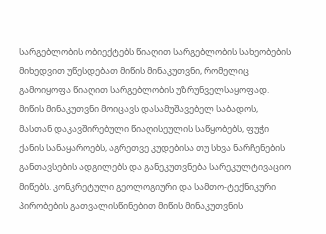სარგებლობის ობიექტებს წიაღით სარგებლობის სახეობების მიხედვით უწესდებათ მიწის მინაკუთვნი, რომელიც გამოიყოფა წიაღით სარგებლობის უზრუნველსაყოფად. მიწის მინაკუთვნი მოიცავს დასამუშავებელ საბადოს, მასთან დაკავშირებული წიაღისეულის საწყობებს, ფუჭი ქანის სანაყაროებს, აგრეთვე კუდებისა თუ სხვა ნარჩენების განთავსების ადგილებს და განეკუთვნება სარეკულტივაციო მიწებს. კონკრეტული გეოლოგიური და სამთო-ტექნიკური პირობების გათვალისწინებით მიწის მინაკუთვნის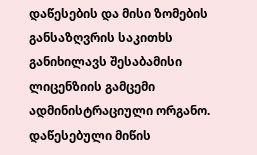დაწესების და მისი ზომების განსაზღვრის საკითხს განიხილავს შესაბამისი ლიცენზიის გამცემი ადმინისტრაციული ორგანო. დაწესებული მიწის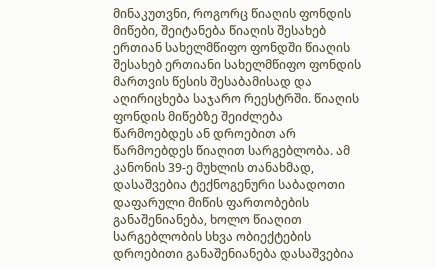მინაკუთვნი, როგორც წიაღის ფონდის მიწები, შეიტანება წიაღის შესახებ ერთიან სახელმწიფო ფონდში წიაღის შესახებ ერთიანი სახელმწიფო ფონდის მართვის წესის შესაბამისად და აღირიცხება საჯარო რეესტრში. წიაღის ფონდის მიწებზე შეიძლება წარმოებდეს ან დროებით არ წარმოებდეს წიაღით სარგებლობა. ამ კანონის 39-ე მუხლის თანახმად, დასაშვებია ტექნოგენური საბადოთი დაფარული მიწის ფართობების განაშენიანება, ხოლო წიაღით სარგებლობის სხვა ობიექტების დროებითი განაშენიანება დასაშვებია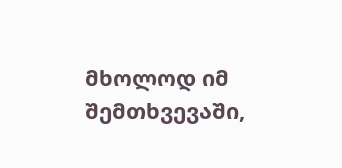მხოლოდ იმ შემთხვევაში,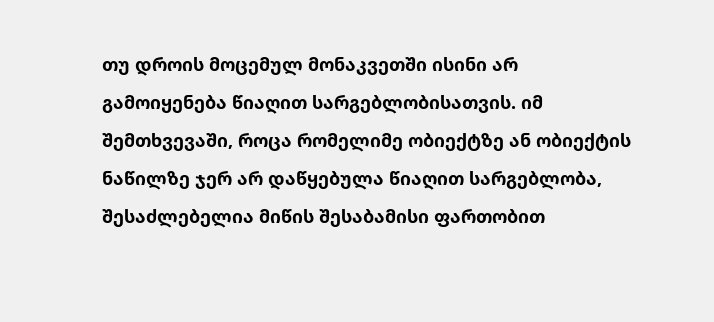თუ დროის მოცემულ მონაკვეთში ისინი არ გამოიყენება წიაღით სარგებლობისათვის. იმ შემთხვევაში, როცა რომელიმე ობიექტზე ან ობიექტის ნაწილზე ჯერ არ დაწყებულა წიაღით სარგებლობა, შესაძლებელია მიწის შესაბამისი ფართობით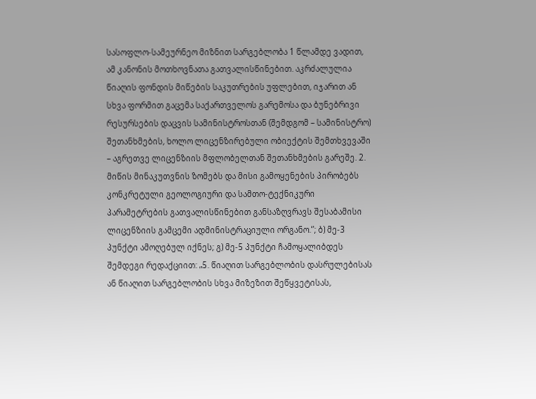სასოფლო-სამეურნეო მიზნით სარგებლობა 1 წლამდე ვადით, ამ კანონის მოთხოვნათა გათვალისწინებით. აკრძალულია წიაღის ფონდის მიწების საკუთრების უფლებით, იჯარით ან სხვა ფორმით გაცემა საქართველოს გარემოსა და ბუნებრივი რესურსების დაცვის სამინისტროსთან (შემდგომ – სამინისტრო) შეთანხმების, ხოლო ლიცენზირებული ობიექტის შემთხვევაში – აგრეთვე ლიცენზიის მფლობელთან შეთანხმების გარეშე. 2. მიწის მინაკუთვნის ზომებს და მისი გამოყენების პირობებს კონკრეტული გეოლოგიური და სამთო-ტექნიკური პარამეტრების გათვალისწინებით განსაზღვრავს შესაბამისი ლიცენზიის გამცემი ადმინისტრაციული ორგანო.“; ბ) მე-3 პუნქტი ამოღებულ იქნეს; გ) მე-5 პუნქტი ჩამოყალიბდეს შემდეგი რედაქციით: „5. წიაღით სარგებლობის დასრულებისას ან წიაღით სარგებლობის სხვა მიზეზით შეწყვეტისას,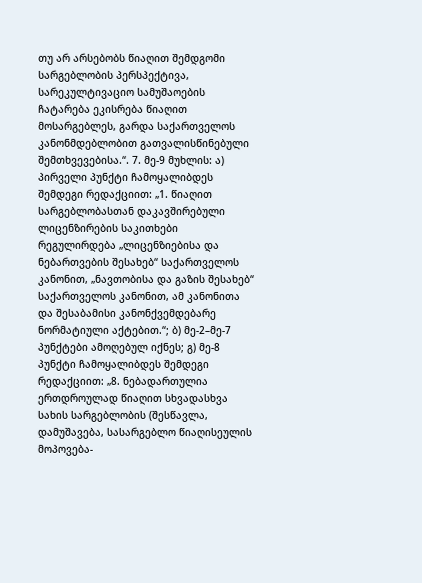თუ არ არსებობს წიაღით შემდგომი სარგებლობის პერსპექტივა, სარეკულტივაციო სამუშაოების ჩატარება ეკისრება წიაღით მოსარგებლეს, გარდა საქართველოს კანონმდებლობით გათვალისწინებული შემთხვევებისა.“. 7. მე-9 მუხლის: ა) პირველი პუნქტი ჩამოყალიბდეს შემდეგი რედაქციით: „1. წიაღით სარგებლობასთან დაკავშირებული ლიცენზირების საკითხები რეგულირდება „ლიცენზიებისა და ნებართვების შესახებ“ საქართველოს კანონით, „ნავთობისა და გაზის შესახებ“ საქართველოს კანონით, ამ კანონითა და შესაბამისი კანონქვემდებარე ნორმატიული აქტებით.“; ბ) მე-2–მე-7 პუნქტები ამოღებულ იქნეს; გ) მე-8 პუნქტი ჩამოყალიბდეს შემდეგი რედაქციით: „8. ნებადართულია ერთდროულად წიაღით სხვადასხვა სახის სარგებლობის (შესწავლა, დამუშავება, სასარგებლო წიაღისეულის მოპოვება-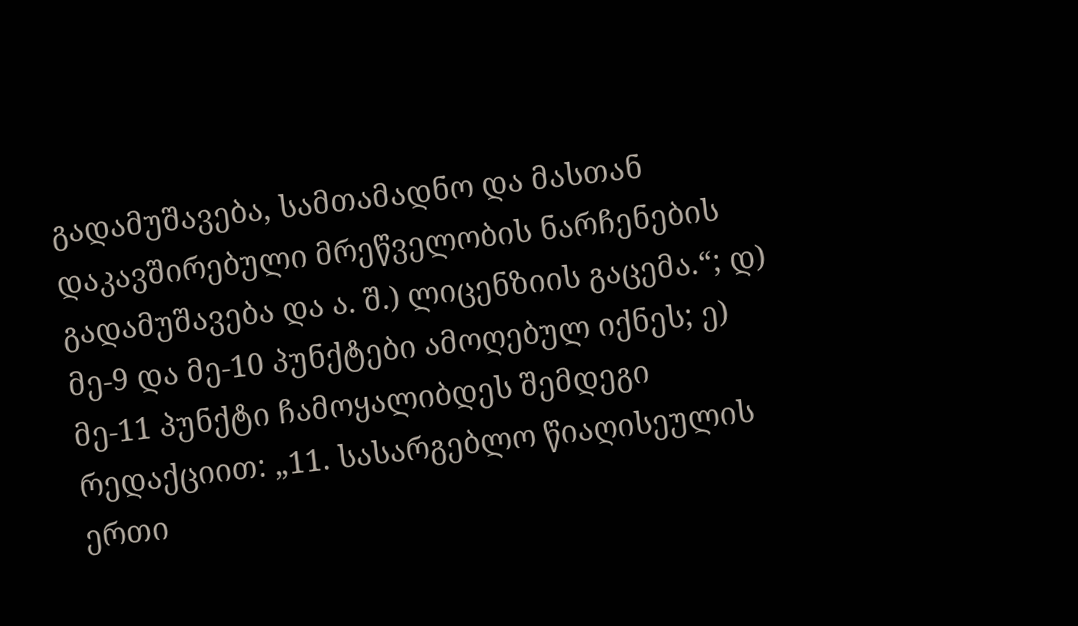გადამუშავება, სამთამადნო და მასთან დაკავშირებული მრეწველობის ნარჩენების გადამუშავება და ა. შ.) ლიცენზიის გაცემა.“; დ) მე-9 და მე-10 პუნქტები ამოღებულ იქნეს; ე) მე-11 პუნქტი ჩამოყალიბდეს შემდეგი რედაქციით: „11. სასარგებლო წიაღისეულის ერთი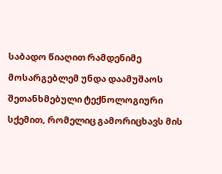საბადო წიაღით რამდენიმე მოსარგებლემ უნდა დაამუშაოს შეთანხმებული ტექნოლოგიური სქემით, რომელიც გამორიცხავს მის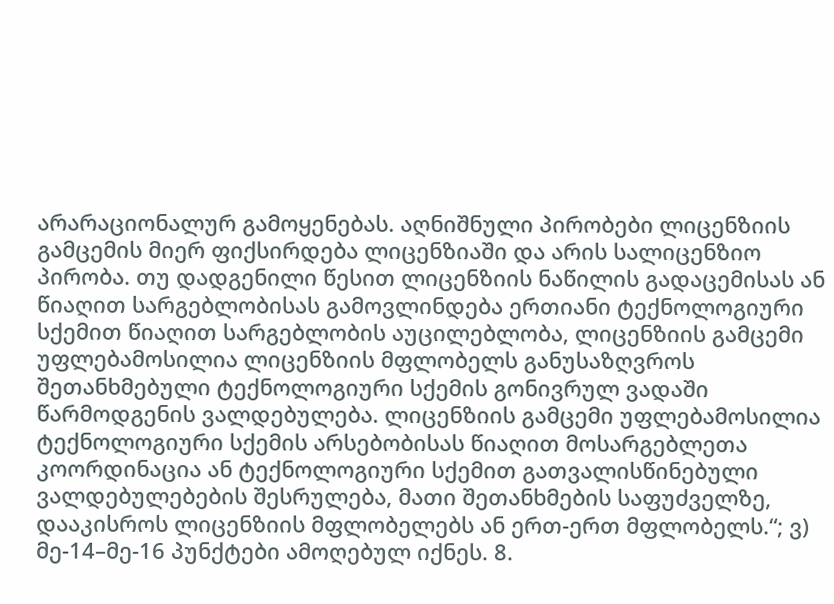არარაციონალურ გამოყენებას. აღნიშნული პირობები ლიცენზიის გამცემის მიერ ფიქსირდება ლიცენზიაში და არის სალიცენზიო პირობა. თუ დადგენილი წესით ლიცენზიის ნაწილის გადაცემისას ან წიაღით სარგებლობისას გამოვლინდება ერთიანი ტექნოლოგიური სქემით წიაღით სარგებლობის აუცილებლობა, ლიცენზიის გამცემი უფლებამოსილია ლიცენზიის მფლობელს განუსაზღვროს შეთანხმებული ტექნოლოგიური სქემის გონივრულ ვადაში წარმოდგენის ვალდებულება. ლიცენზიის გამცემი უფლებამოსილია ტექნოლოგიური სქემის არსებობისას წიაღით მოსარგებლეთა კოორდინაცია ან ტექნოლოგიური სქემით გათვალისწინებული ვალდებულებების შესრულება, მათი შეთანხმების საფუძველზე, დააკისროს ლიცენზიის მფლობელებს ან ერთ-ერთ მფლობელს.“; ვ) მე-14–მე-16 პუნქტები ამოღებულ იქნეს. 8.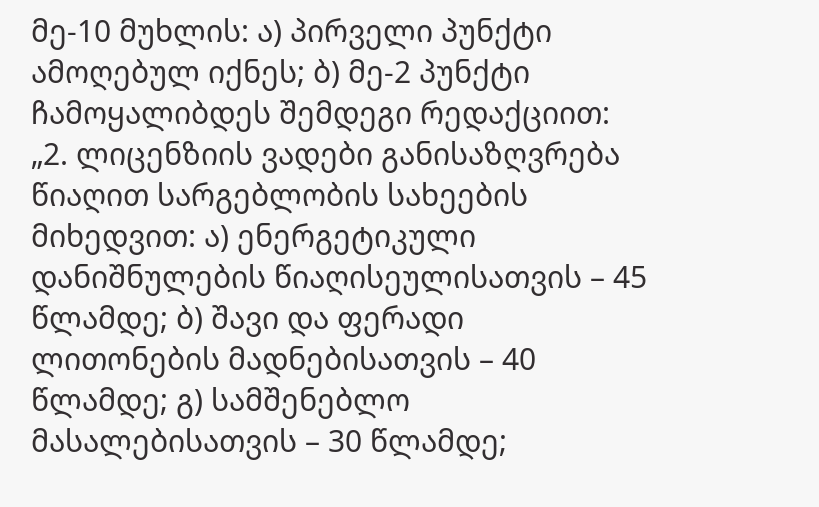მე-10 მუხლის: ა) პირველი პუნქტი ამოღებულ იქნეს; ბ) მე-2 პუნქტი ჩამოყალიბდეს შემდეგი რედაქციით: „2. ლიცენზიის ვადები განისაზღვრება წიაღით სარგებლობის სახეების მიხედვით: ა) ენერგეტიკული დანიშნულების წიაღისეულისათვის – 45 წლამდე; ბ) შავი და ფერადი ლითონების მადნებისათვის – 40 წლამდე; გ) სამშენებლო მასალებისათვის – 30 წლამდე;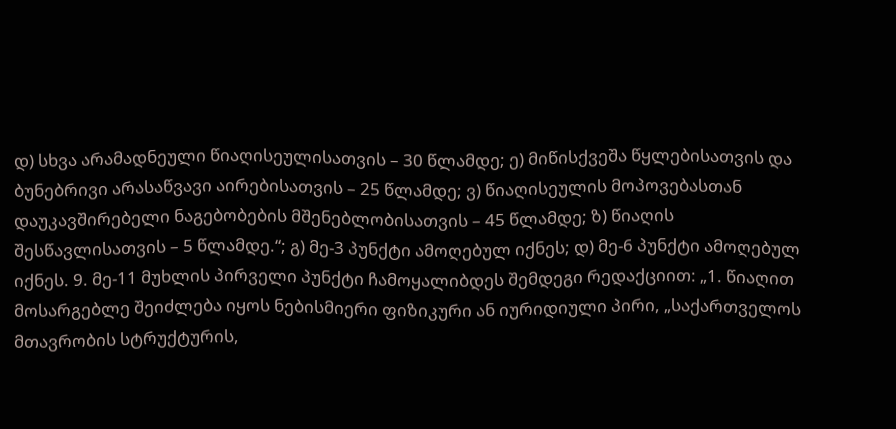დ) სხვა არამადნეული წიაღისეულისათვის – 30 წლამდე; ე) მიწისქვეშა წყლებისათვის და ბუნებრივი არასაწვავი აირებისათვის – 25 წლამდე; ვ) წიაღისეულის მოპოვებასთან დაუკავშირებელი ნაგებობების მშენებლობისათვის – 45 წლამდე; ზ) წიაღის შესწავლისათვის – 5 წლამდე.“; გ) მე-3 პუნქტი ამოღებულ იქნეს; დ) მე-6 პუნქტი ამოღებულ იქნეს. 9. მე-11 მუხლის პირველი პუნქტი ჩამოყალიბდეს შემდეგი რედაქციით: „1. წიაღით მოსარგებლე შეიძლება იყოს ნებისმიერი ფიზიკური ან იურიდიული პირი, „საქართველოს მთავრობის სტრუქტურის,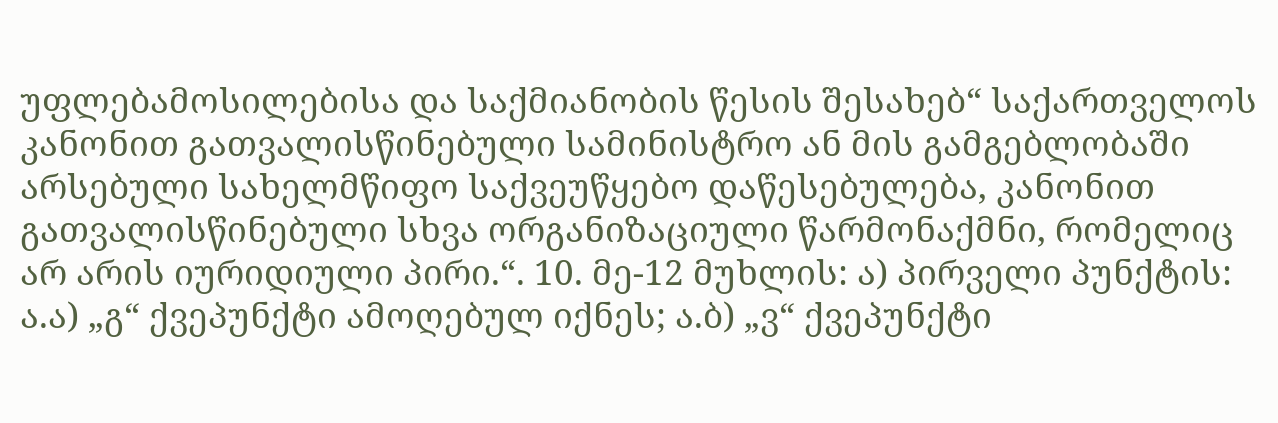უფლებამოსილებისა და საქმიანობის წესის შესახებ“ საქართველოს კანონით გათვალისწინებული სამინისტრო ან მის გამგებლობაში არსებული სახელმწიფო საქვეუწყებო დაწესებულება, კანონით გათვალისწინებული სხვა ორგანიზაციული წარმონაქმნი, რომელიც არ არის იურიდიული პირი.“. 10. მე-12 მუხლის: ა) პირველი პუნქტის: ა.ა) „გ“ ქვეპუნქტი ამოღებულ იქნეს; ა.ბ) „ვ“ ქვეპუნქტი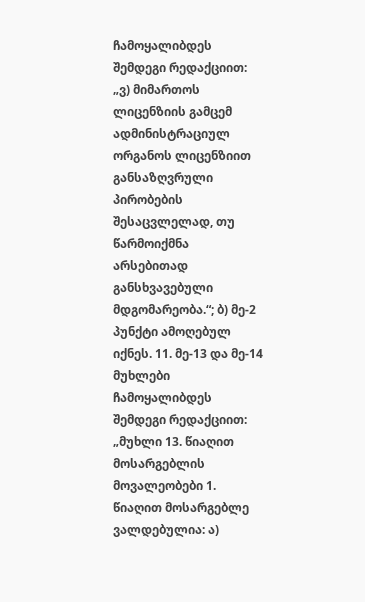ჩამოყალიბდეს შემდეგი რედაქციით: „ვ) მიმართოს ლიცენზიის გამცემ ადმინისტრაციულ ორგანოს ლიცენზიით განსაზღვრული პირობების შესაცვლელად, თუ წარმოიქმნა არსებითად განსხვავებული მდგომარეობა.“; ბ) მე-2 პუნქტი ამოღებულ იქნეს. 11. მე-13 და მე-14 მუხლები ჩამოყალიბდეს შემდეგი რედაქციით: „მუხლი 13. წიაღით მოსარგებლის მოვალეობები 1. წიაღით მოსარგებლე ვალდებულია: ა)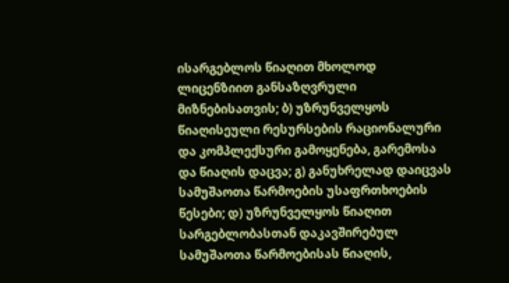ისარგებლოს წიაღით მხოლოდ ლიცენზიით განსაზღვრული მიზნებისათვის; ბ) უზრუნველყოს წიაღისეული რესურსების რაციონალური და კომპლექსური გამოყენება, გარემოსა და წიაღის დაცვა; გ) განუხრელად დაიცვას სამუშაოთა წარმოების უსაფრთხოების წესები; დ) უზრუნველყოს წიაღით სარგებლობასთან დაკავშირებულ სამუშაოთა წარმოებისას წიაღის,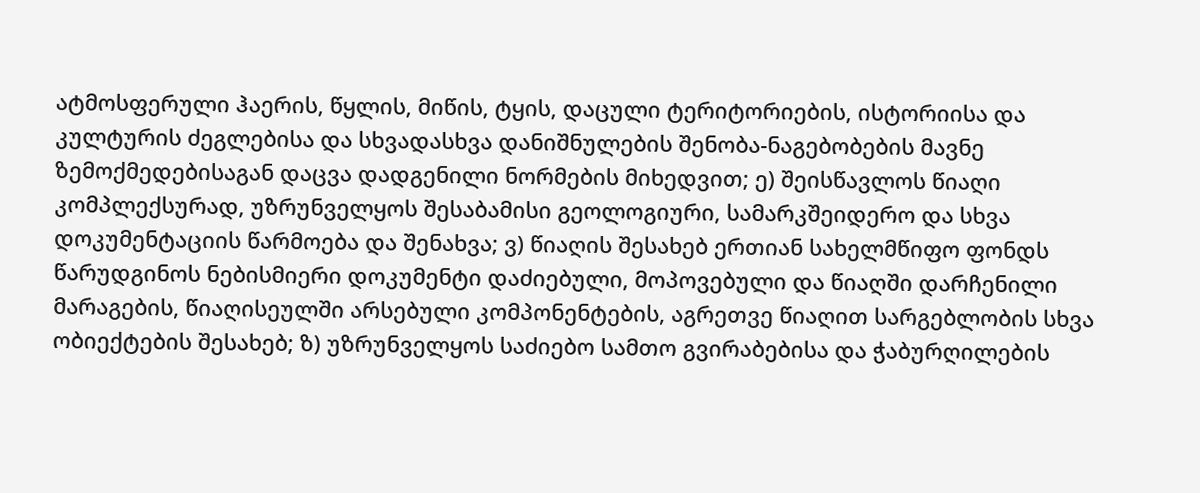ატმოსფერული ჰაერის, წყლის, მიწის, ტყის, დაცული ტერიტორიების, ისტორიისა და კულტურის ძეგლებისა და სხვადასხვა დანიშნულების შენობა-ნაგებობების მავნე ზემოქმედებისაგან დაცვა დადგენილი ნორმების მიხედვით; ე) შეისწავლოს წიაღი კომპლექსურად, უზრუნველყოს შესაბამისი გეოლოგიური, სამარკშეიდერო და სხვა დოკუმენტაციის წარმოება და შენახვა; ვ) წიაღის შესახებ ერთიან სახელმწიფო ფონდს წარუდგინოს ნებისმიერი დოკუმენტი დაძიებული, მოპოვებული და წიაღში დარჩენილი მარაგების, წიაღისეულში არსებული კომპონენტების, აგრეთვე წიაღით სარგებლობის სხვა ობიექტების შესახებ; ზ) უზრუნველყოს საძიებო სამთო გვირაბებისა და ჭაბურღილების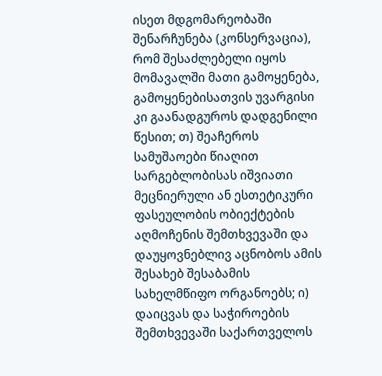ისეთ მდგომარეობაში შენარჩუნება (კონსერვაცია), რომ შესაძლებელი იყოს მომავალში მათი გამოყენება, გამოყენებისათვის უვარგისი კი გაანადგუროს დადგენილი წესით; თ) შეაჩეროს სამუშაოები წიაღით სარგებლობისას იშვიათი მეცნიერული ან ესთეტიკური ფასეულობის ობიექტების აღმოჩენის შემთხვევაში და დაუყოვნებლივ აცნობოს ამის შესახებ შესაბამის სახელმწიფო ორგანოებს; ი) დაიცვას და საჭიროების შემთხვევაში საქართველოს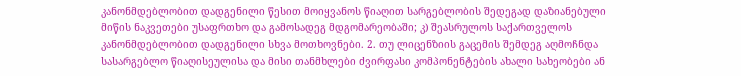კანონმდებლობით დადგენილი წესით მოიყვანოს წიაღით სარგებლობის შედეგად დაზიანებული მიწის ნაკვეთები უსაფრთხო და გამოსადეგ მდგომარეობაში; კ) შეასრულოს საქართველოს კანონმდებლობით დადგენილი სხვა მოთხოვნები. 2. თუ ლიცენზიის გაცემის შემდეგ აღმოჩნდა სასარგებლო წიაღისეულისა და მისი თანმხლები ძვირფასი კომპონენტების ახალი სახეობები ან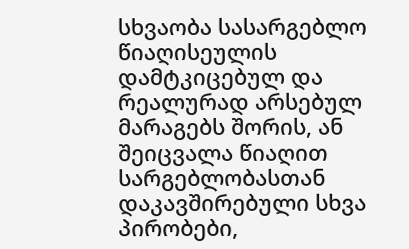სხვაობა სასარგებლო წიაღისეულის დამტკიცებულ და რეალურად არსებულ მარაგებს შორის, ან შეიცვალა წიაღით სარგებლობასთან დაკავშირებული სხვა პირობები,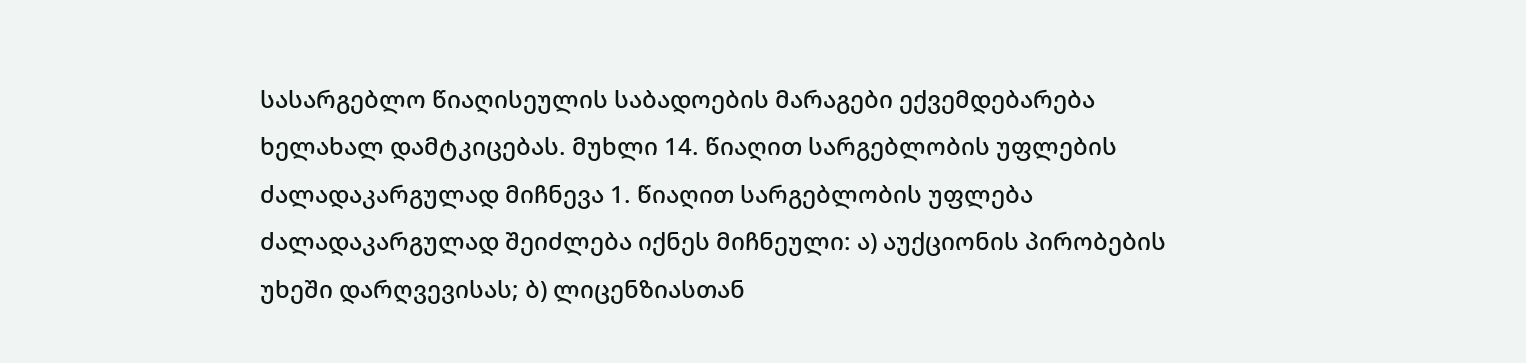სასარგებლო წიაღისეულის საბადოების მარაგები ექვემდებარება ხელახალ დამტკიცებას. მუხლი 14. წიაღით სარგებლობის უფლების ძალადაკარგულად მიჩნევა 1. წიაღით სარგებლობის უფლება ძალადაკარგულად შეიძლება იქნეს მიჩნეული: ა) აუქციონის პირობების უხეში დარღვევისას; ბ) ლიცენზიასთან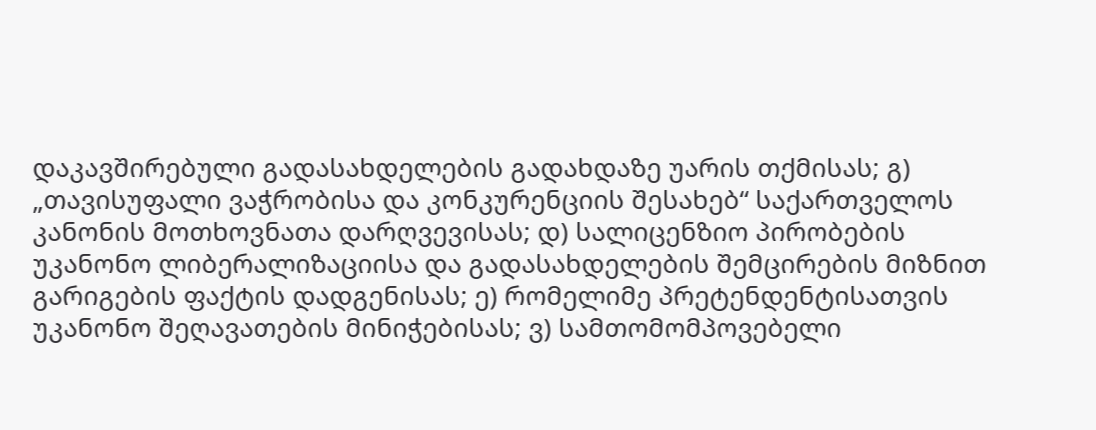დაკავშირებული გადასახდელების გადახდაზე უარის თქმისას; გ) „თავისუფალი ვაჭრობისა და კონკურენციის შესახებ“ საქართველოს კანონის მოთხოვნათა დარღვევისას; დ) სალიცენზიო პირობების უკანონო ლიბერალიზაციისა და გადასახდელების შემცირების მიზნით გარიგების ფაქტის დადგენისას; ე) რომელიმე პრეტენდენტისათვის უკანონო შეღავათების მინიჭებისას; ვ) სამთომომპოვებელი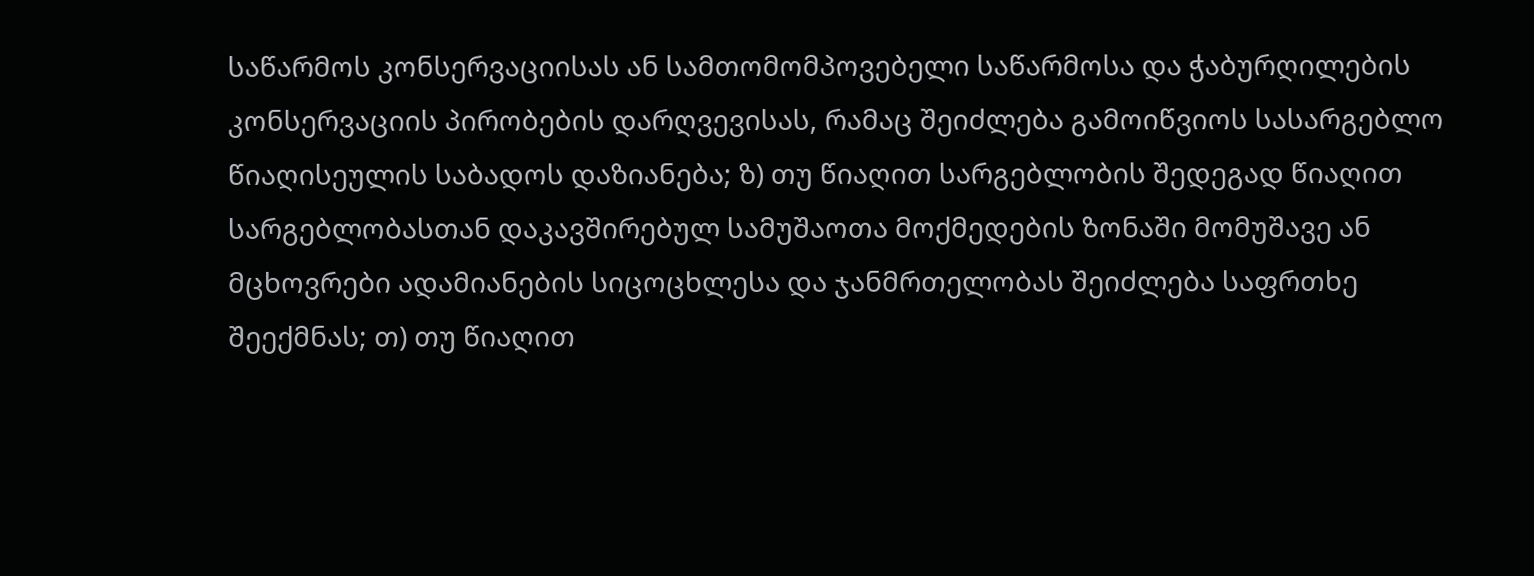საწარმოს კონსერვაციისას ან სამთომომპოვებელი საწარმოსა და ჭაბურღილების კონსერვაციის პირობების დარღვევისას, რამაც შეიძლება გამოიწვიოს სასარგებლო წიაღისეულის საბადოს დაზიანება; ზ) თუ წიაღით სარგებლობის შედეგად წიაღით სარგებლობასთან დაკავშირებულ სამუშაოთა მოქმედების ზონაში მომუშავე ან მცხოვრები ადამიანების სიცოცხლესა და ჯანმრთელობას შეიძლება საფრთხე შეექმნას; თ) თუ წიაღით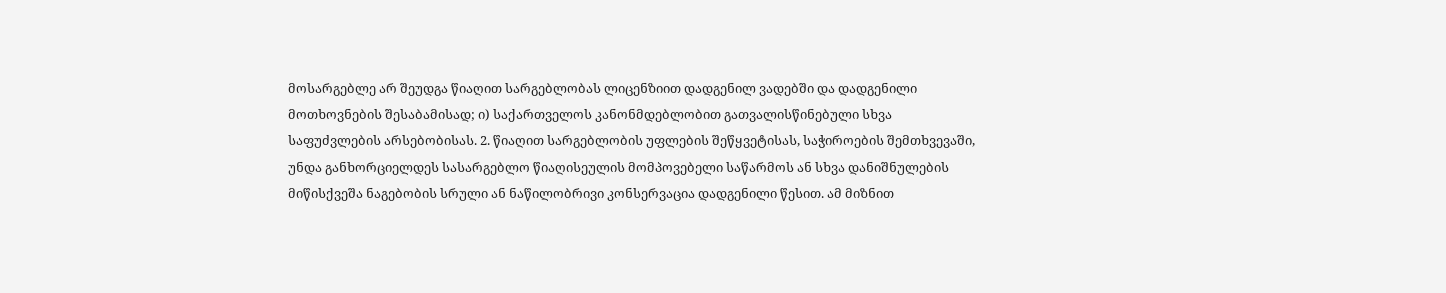მოსარგებლე არ შეუდგა წიაღით სარგებლობას ლიცენზიით დადგენილ ვადებში და დადგენილი მოთხოვნების შესაბამისად; ი) საქართველოს კანონმდებლობით გათვალისწინებული სხვა საფუძვლების არსებობისას. 2. წიაღით სარგებლობის უფლების შეწყვეტისას, საჭიროების შემთხვევაში, უნდა განხორციელდეს სასარგებლო წიაღისეულის მომპოვებელი საწარმოს ან სხვა დანიშნულების მიწისქვეშა ნაგებობის სრული ან ნაწილობრივი კონსერვაცია დადგენილი წესით. ამ მიზნით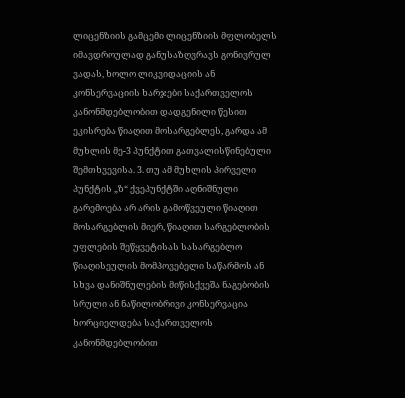ლიცენზიის გამცემი ლიცენზიის მფლობელს იმავდროულად განუსაზღვრავს გონივრულ ვადას, ხოლო ლიკვიდაციის ან კონსერვაციის ხარჯები საქართველოს კანონმდებლობით დადგენილი წესით ეკისრება წიაღით მოსარგებლეს, გარდა ამ მუხლის მე-3 პუნქტით გათვალისწინებული შემთხვევისა. 3. თუ ამ მუხლის პირველი პუნქტის „ზ“ ქვეპუნქტში აღნიშნული გარემოება არ არის გამოწვეული წიაღით მოსარგებლის მიერ, წიაღით სარგებლობის უფლების შეწყვეტისას სასარგებლო წიაღისეულის მომპოვებელი საწარმოს ან სხვა დანიშნულების მიწისქვეშა ნაგებობის სრული ან ნაწილობრივი კონსერვაცია ხორციელდება საქართველოს კანონმდებლობით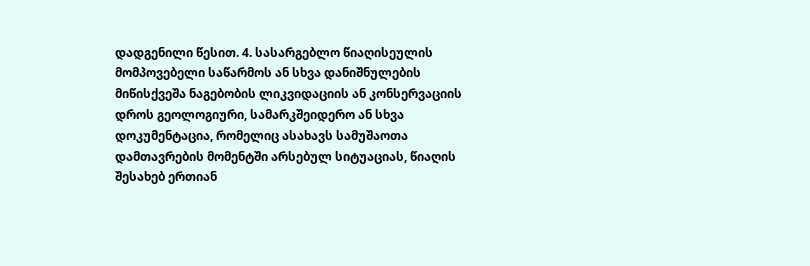დადგენილი წესით. 4. სასარგებლო წიაღისეულის მომპოვებელი საწარმოს ან სხვა დანიშნულების მიწისქვეშა ნაგებობის ლიკვიდაციის ან კონსერვაციის დროს გეოლოგიური, სამარკშეიდერო ან სხვა დოკუმენტაცია, რომელიც ასახავს სამუშაოთა დამთავრების მომენტში არსებულ სიტუაციას, წიაღის შესახებ ერთიან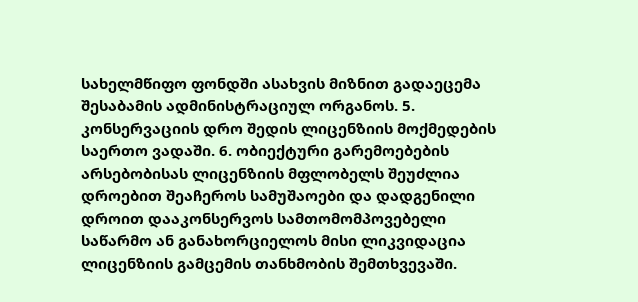სახელმწიფო ფონდში ასახვის მიზნით გადაეცემა შესაბამის ადმინისტრაციულ ორგანოს. 5. კონსერვაციის დრო შედის ლიცენზიის მოქმედების საერთო ვადაში. 6. ობიექტური გარემოებების არსებობისას ლიცენზიის მფლობელს შეუძლია დროებით შეაჩეროს სამუშაოები და დადგენილი დროით დააკონსერვოს სამთომომპოვებელი საწარმო ან განახორციელოს მისი ლიკვიდაცია ლიცენზიის გამცემის თანხმობის შემთხვევაში.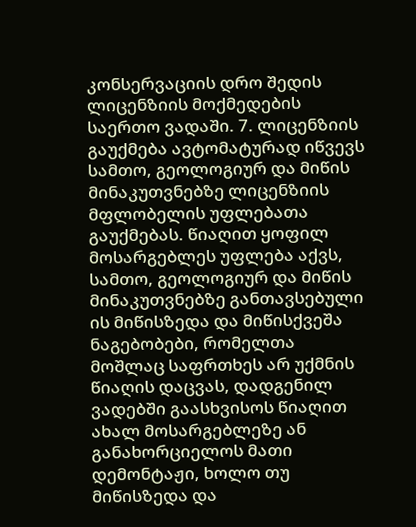კონსერვაციის დრო შედის ლიცენზიის მოქმედების საერთო ვადაში. 7. ლიცენზიის გაუქმება ავტომატურად იწვევს სამთო, გეოლოგიურ და მიწის მინაკუთვნებზე ლიცენზიის მფლობელის უფლებათა გაუქმებას. წიაღით ყოფილ მოსარგებლეს უფლება აქვს, სამთო, გეოლოგიურ და მიწის მინაკუთვნებზე განთავსებული ის მიწისზედა და მიწისქვეშა ნაგებობები, რომელთა მოშლაც საფრთხეს არ უქმნის წიაღის დაცვას, დადგენილ ვადებში გაასხვისოს წიაღით ახალ მოსარგებლეზე ან განახორციელოს მათი დემონტაჟი, ხოლო თუ მიწისზედა და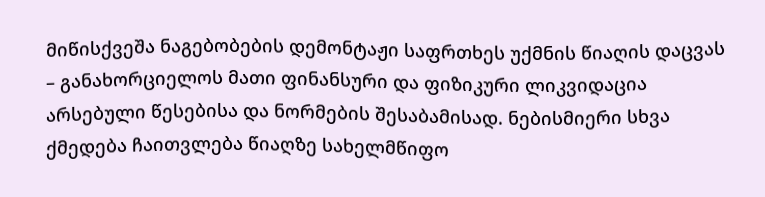მიწისქვეშა ნაგებობების დემონტაჟი საფრთხეს უქმნის წიაღის დაცვას – განახორციელოს მათი ფინანსური და ფიზიკური ლიკვიდაცია არსებული წესებისა და ნორმების შესაბამისად. ნებისმიერი სხვა ქმედება ჩაითვლება წიაღზე სახელმწიფო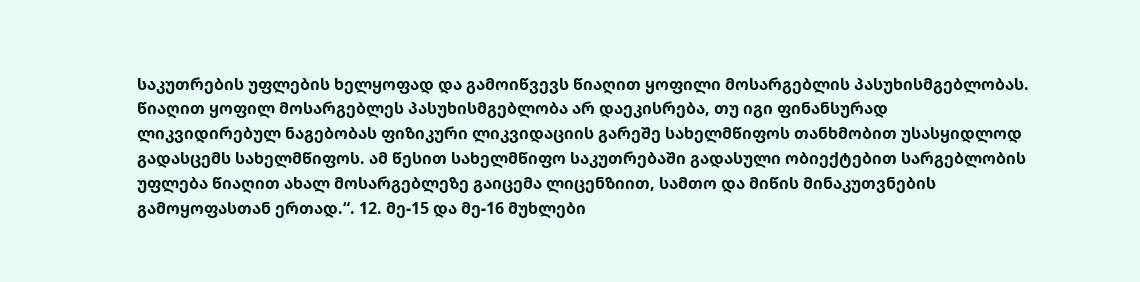საკუთრების უფლების ხელყოფად და გამოიწვევს წიაღით ყოფილი მოსარგებლის პასუხისმგებლობას. წიაღით ყოფილ მოსარგებლეს პასუხისმგებლობა არ დაეკისრება, თუ იგი ფინანსურად ლიკვიდირებულ ნაგებობას ფიზიკური ლიკვიდაციის გარეშე სახელმწიფოს თანხმობით უსასყიდლოდ გადასცემს სახელმწიფოს. ამ წესით სახელმწიფო საკუთრებაში გადასული ობიექტებით სარგებლობის უფლება წიაღით ახალ მოსარგებლეზე გაიცემა ლიცენზიით, სამთო და მიწის მინაკუთვნების გამოყოფასთან ერთად.“. 12. მე-15 და მე-16 მუხლები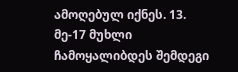ამოღებულ იქნეს. 13. მე-17 მუხლი ჩამოყალიბდეს შემდეგი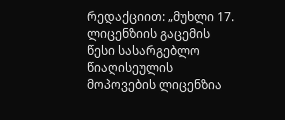რედაქციით: „მუხლი 17. ლიცენზიის გაცემის წესი სასარგებლო წიაღისეულის მოპოვების ლიცენზია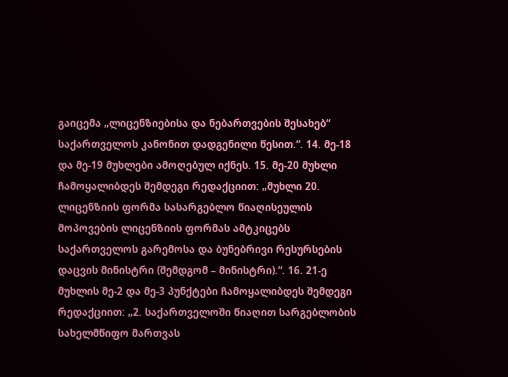გაიცემა „ლიცენზიებისა და ნებართვების შესახებ“ საქართველოს კანონით დადგენილი წესით.“. 14. მე-18 და მე-19 მუხლები ამოღებულ იქნეს. 15. მე-20 მუხლი ჩამოყალიბდეს შემდეგი რედაქციით: „მუხლი 20. ლიცენზიის ფორმა სასარგებლო წიაღისეულის მოპოვების ლიცენზიის ფორმას ამტკიცებს საქართველოს გარემოსა და ბუნებრივი რესურსების დაცვის მინისტრი (შემდგომ – მინისტრი).“. 16. 21-ე მუხლის მე-2 და მე-3 პუნქტები ჩამოყალიბდეს შემდეგი რედაქციით: „2. საქართველოში წიაღით სარგებლობის სახელმწიფო მართვას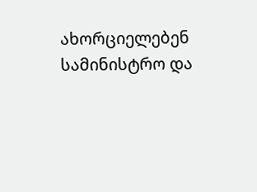ახორციელებენ სამინისტრო და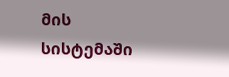მის სისტემაში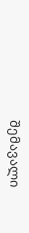შემავალი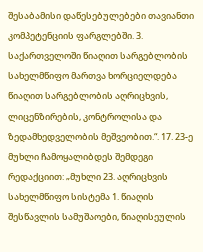შესაბამისი დაწესებულებები თავიანთი კომპეტენციის ფარგლებში. 3. საქართველოში წიაღით სარგებლობის სახელმწიფო მართვა ხორციელდება წიაღით სარგებლობის აღრიცხვის, ლიცენზირების, კონტროლისა და ზედამხედველობის მეშვეობით.“. 17. 23-ე მუხლი ჩამოყალიბდეს შემდეგი რედაქციით: „მუხლი 23. აღრიცხვის სახელმწიფო სისტემა 1. წიაღის შესწავლის სამუშაოები, წიაღისეულის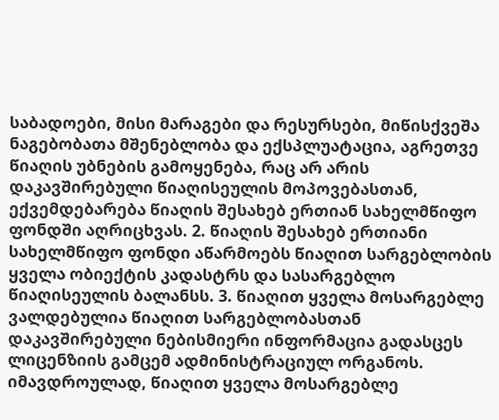საბადოები, მისი მარაგები და რესურსები, მიწისქვეშა ნაგებობათა მშენებლობა და ექსპლუატაცია, აგრეთვე წიაღის უბნების გამოყენება, რაც არ არის დაკავშირებული წიაღისეულის მოპოვებასთან, ექვემდებარება წიაღის შესახებ ერთიან სახელმწიფო ფონდში აღრიცხვას. 2. წიაღის შესახებ ერთიანი სახელმწიფო ფონდი აწარმოებს წიაღით სარგებლობის ყველა ობიექტის კადასტრს და სასარგებლო წიაღისეულის ბალანსს. 3. წიაღით ყველა მოსარგებლე ვალდებულია წიაღით სარგებლობასთან დაკავშირებული ნებისმიერი ინფორმაცია გადასცეს ლიცენზიის გამცემ ადმინისტრაციულ ორგანოს. იმავდროულად, წიაღით ყველა მოსარგებლე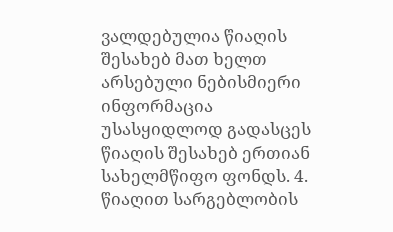ვალდებულია წიაღის შესახებ მათ ხელთ არსებული ნებისმიერი ინფორმაცია უსასყიდლოდ გადასცეს წიაღის შესახებ ერთიან სახელმწიფო ფონდს. 4. წიაღით სარგებლობის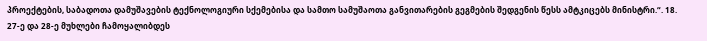პროექტების, საბადოთა დამუშავების ტექნოლოგიური სქემებისა და სამთო სამუშაოთა განვითარების გეგმების შედგენის წესს ამტკიცებს მინისტრი.“. 18. 27-ე და 28-ე მუხლები ჩამოყალიბდეს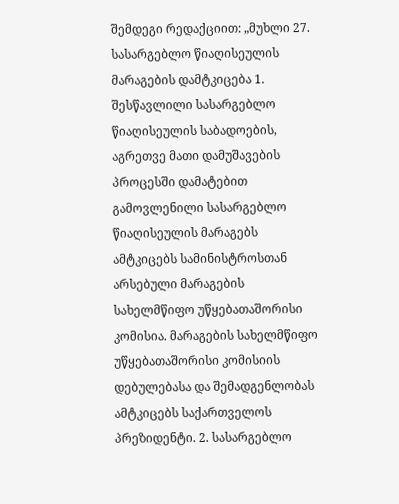შემდეგი რედაქციით: „მუხლი 27. სასარგებლო წიაღისეულის მარაგების დამტკიცება 1. შესწავლილი სასარგებლო წიაღისეულის საბადოების, აგრეთვე მათი დამუშავების პროცესში დამატებით გამოვლენილი სასარგებლო წიაღისეულის მარაგებს ამტკიცებს სამინისტროსთან არსებული მარაგების სახელმწიფო უწყებათაშორისი კომისია. მარაგების სახელმწიფო უწყებათაშორისი კომისიის დებულებასა და შემადგენლობას ამტკიცებს საქართველოს პრეზიდენტი. 2. სასარგებლო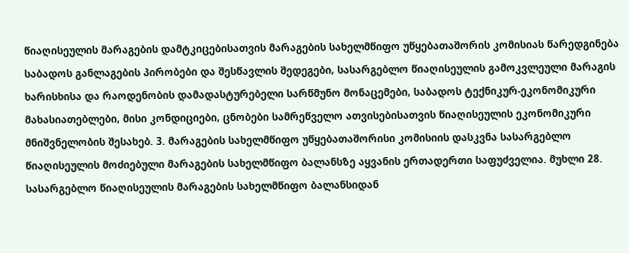წიაღისეულის მარაგების დამტკიცებისათვის მარაგების სახელმწიფო უწყებათაშორის კომისიას წარედგინება საბადოს განლაგების პირობები და შესწავლის შედეგები, სასარგებლო წიაღისეულის გამოკვლეული მარაგის ხარისხისა და რაოდენობის დამადასტურებელი სარწმუნო მონაცემები, საბადოს ტექნიკურ-ეკონომიკური მახასიათებლები, მისი კონდიციები, ცნობები სამრეწველო ათვისებისათვის წიაღისეულის ეკონომიკური მნიშვნელობის შესახებ. 3. მარაგების სახელმწიფო უწყებათაშორისი კომისიის დასკვნა სასარგებლო წიაღისეულის მოძიებული მარაგების სახელმწიფო ბალანსზე აყვანის ერთადერთი საფუძველია. მუხლი 28. სასარგებლო წიაღისეულის მარაგების სახელმწიფო ბალანსიდან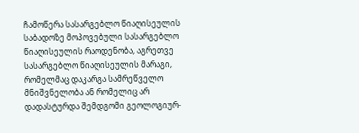ჩამოწერა სასარგებლო წიაღისეულის საბადოზე მოპოვებული სასარგებლო წიაღისეულის რაოდენობა, აგრეთვე სასარგებლო წიაღისეულის მარაგი, რომელმაც დაკარგა სამრეწველო მნიშვნელობა ან რომელიც არ დადასტურდა შემდგომი გეოლოგიურ-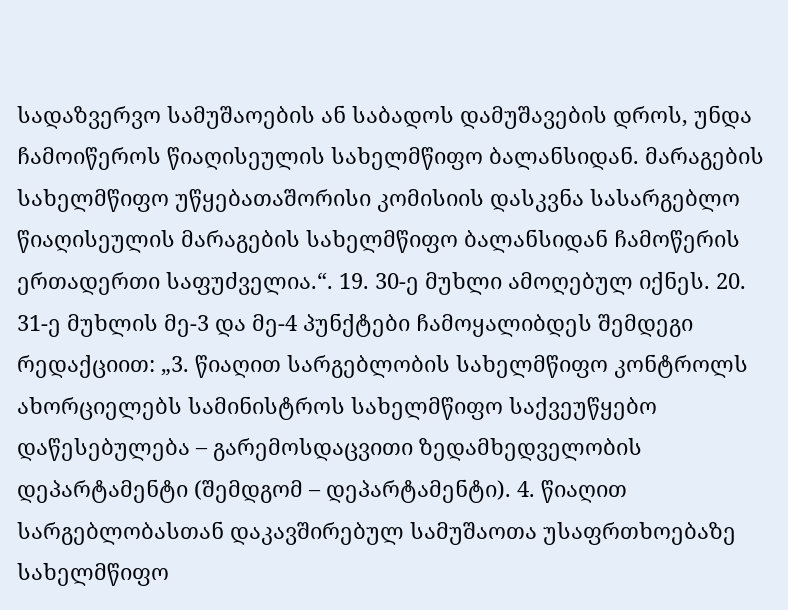სადაზვერვო სამუშაოების ან საბადოს დამუშავების დროს, უნდა ჩამოიწეროს წიაღისეულის სახელმწიფო ბალანსიდან. მარაგების სახელმწიფო უწყებათაშორისი კომისიის დასკვნა სასარგებლო წიაღისეულის მარაგების სახელმწიფო ბალანსიდან ჩამოწერის ერთადერთი საფუძველია.“. 19. 30-ე მუხლი ამოღებულ იქნეს. 20. 31-ე მუხლის მე-3 და მე-4 პუნქტები ჩამოყალიბდეს შემდეგი რედაქციით: „3. წიაღით სარგებლობის სახელმწიფო კონტროლს ახორციელებს სამინისტროს სახელმწიფო საქვეუწყებო დაწესებულება – გარემოსდაცვითი ზედამხედველობის დეპარტამენტი (შემდგომ – დეპარტამენტი). 4. წიაღით სარგებლობასთან დაკავშირებულ სამუშაოთა უსაფრთხოებაზე სახელმწიფო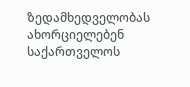ზედამხედველობას ახორციელებენ საქართველოს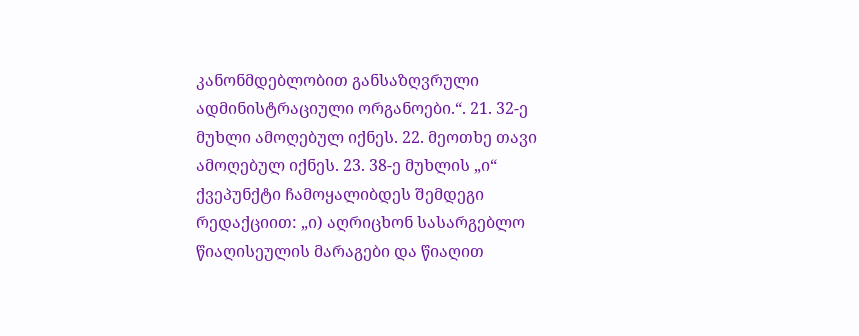კანონმდებლობით განსაზღვრული ადმინისტრაციული ორგანოები.“. 21. 32-ე მუხლი ამოღებულ იქნეს. 22. მეოთხე თავი ამოღებულ იქნეს. 23. 38-ე მუხლის „ი“ ქვეპუნქტი ჩამოყალიბდეს შემდეგი რედაქციით: „ი) აღრიცხონ სასარგებლო წიაღისეულის მარაგები და წიაღით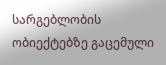სარგებლობის ობიექტებზე გაცემული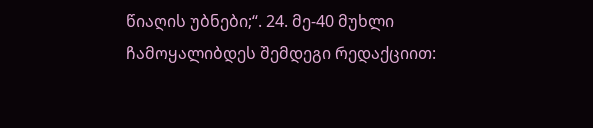წიაღის უბნები;“. 24. მე-40 მუხლი ჩამოყალიბდეს შემდეგი რედაქციით: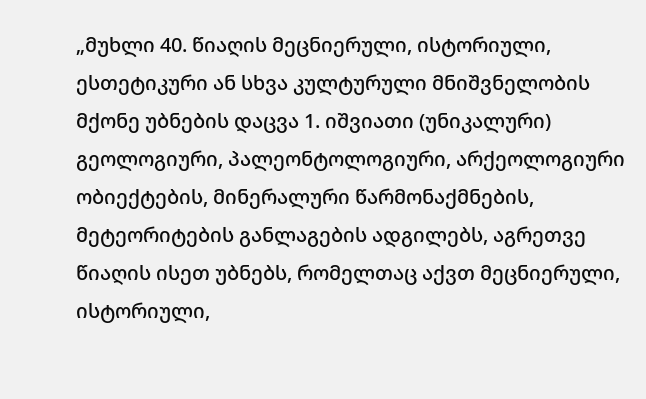„მუხლი 40. წიაღის მეცნიერული, ისტორიული, ესთეტიკური ან სხვა კულტურული მნიშვნელობის მქონე უბნების დაცვა 1. იშვიათი (უნიკალური) გეოლოგიური, პალეონტოლოგიური, არქეოლოგიური ობიექტების, მინერალური წარმონაქმნების, მეტეორიტების განლაგების ადგილებს, აგრეთვე წიაღის ისეთ უბნებს, რომელთაც აქვთ მეცნიერული, ისტორიული,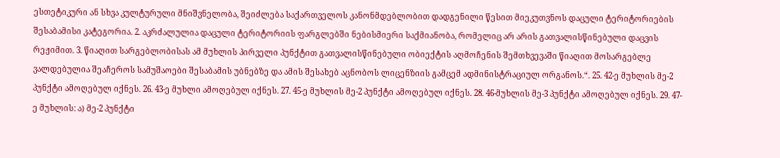ესთეტიკური ან სხვა კულტურული მნიშვნელობა, შეიძლება საქართველოს კანონმდებლობით დადგენილი წესით მიეკუთვნოს დაცული ტერიტორიების შესაბამისი კატეგორია. 2. აკრძალულია დაცული ტერიტორიის ფარგლებში ნებისმიერი საქმიანობა, რომელიც არ არის გათვალისწინებული დაცვის რეჟიმით. 3. წიაღით სარგებლობისას ამ მუხლის პირველი პუნქტით გათვალისწინებული ობიექტის აღმოჩენის შემთხვევაში წიაღით მოსარგებლე ვალდებულია შეაჩეროს სამუშაოები შესაბამის უბნებზე და ამის შესახებ აცნობოს ლიცენზიის გამცემ ადმინისტრაციულ ორგანოს.“. 25. 42-ე მუხლის მე-2 პუნქტი ამოღებულ იქნეს. 26. 43-ე მუხლი ამოღებულ იქნეს. 27. 45-ე მუხლის მე-2 პუნქტი ამოღებულ იქნეს. 28. 46-მუხლის მე-3 პუნქტი ამოღებულ იქნეს. 29. 47-ე მუხლის: ა) მე-2 პუნქტი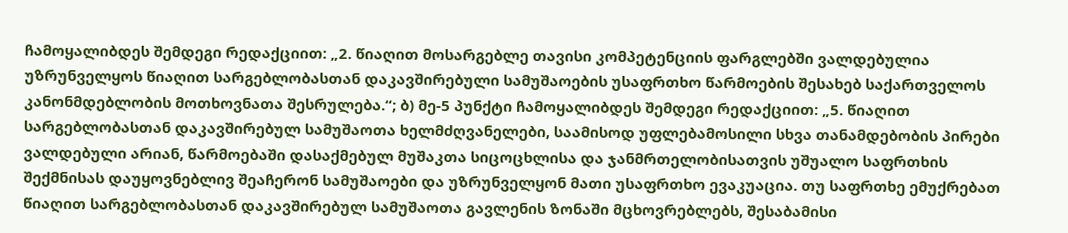ჩამოყალიბდეს შემდეგი რედაქციით: „2. წიაღით მოსარგებლე თავისი კომპეტენციის ფარგლებში ვალდებულია უზრუნველყოს წიაღით სარგებლობასთან დაკავშირებული სამუშაოების უსაფრთხო წარმოების შესახებ საქართველოს კანონმდებლობის მოთხოვნათა შესრულება.“; ბ) მე-5 პუნქტი ჩამოყალიბდეს შემდეგი რედაქციით: „5. წიაღით სარგებლობასთან დაკავშირებულ სამუშაოთა ხელმძღვანელები, საამისოდ უფლებამოსილი სხვა თანამდებობის პირები ვალდებული არიან, წარმოებაში დასაქმებულ მუშაკთა სიცოცხლისა და ჯანმრთელობისათვის უშუალო საფრთხის შექმნისას დაუყოვნებლივ შეაჩერონ სამუშაოები და უზრუნველყონ მათი უსაფრთხო ევაკუაცია. თუ საფრთხე ემუქრებათ წიაღით სარგებლობასთან დაკავშირებულ სამუშაოთა გავლენის ზონაში მცხოვრებლებს, შესაბამისი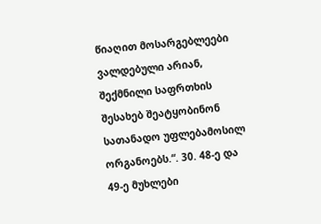წიაღით მოსარგებლეები ვალდებული არიან, შექმნილი საფრთხის შესახებ შეატყობინონ სათანადო უფლებამოსილ ორგანოებს.“. 30. 48-ე და 49-ე მუხლები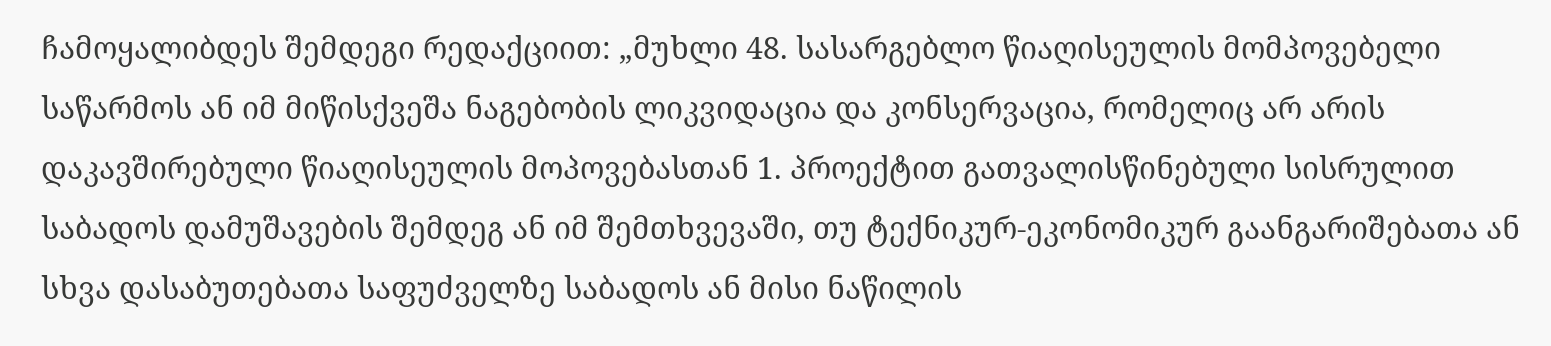ჩამოყალიბდეს შემდეგი რედაქციით: „მუხლი 48. სასარგებლო წიაღისეულის მომპოვებელი საწარმოს ან იმ მიწისქვეშა ნაგებობის ლიკვიდაცია და კონსერვაცია, რომელიც არ არის დაკავშირებული წიაღისეულის მოპოვებასთან 1. პროექტით გათვალისწინებული სისრულით საბადოს დამუშავების შემდეგ ან იმ შემთხვევაში, თუ ტექნიკურ-ეკონომიკურ გაანგარიშებათა ან სხვა დასაბუთებათა საფუძველზე საბადოს ან მისი ნაწილის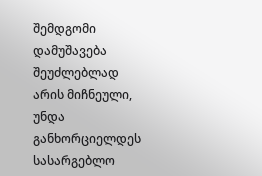შემდგომი დამუშავება შეუძლებლად არის მიჩნეული, უნდა განხორციელდეს სასარგებლო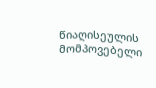წიაღისეულის მომპოვებელი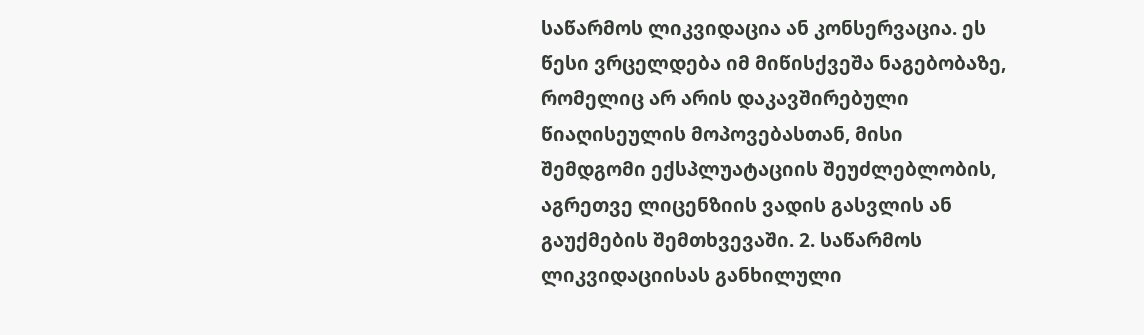საწარმოს ლიკვიდაცია ან კონსერვაცია. ეს წესი ვრცელდება იმ მიწისქვეშა ნაგებობაზე, რომელიც არ არის დაკავშირებული წიაღისეულის მოპოვებასთან, მისი შემდგომი ექსპლუატაციის შეუძლებლობის, აგრეთვე ლიცენზიის ვადის გასვლის ან გაუქმების შემთხვევაში. 2. საწარმოს ლიკვიდაციისას განხილული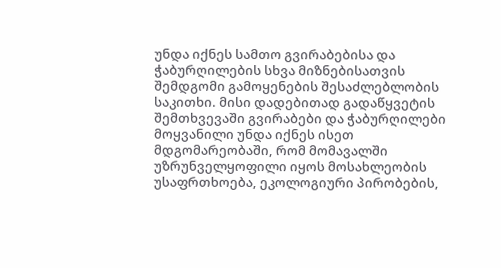უნდა იქნეს სამთო გვირაბებისა და ჭაბურღილების სხვა მიზნებისათვის შემდგომი გამოყენების შესაძლებლობის საკითხი. მისი დადებითად გადაწყვეტის შემთხვევაში გვირაბები და ჭაბურღილები მოყვანილი უნდა იქნეს ისეთ მდგომარეობაში, რომ მომავალში უზრუნველყოფილი იყოს მოსახლეობის უსაფრთხოება, ეკოლოგიური პირობების,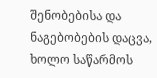შენობებისა და ნაგებობების დაცვა, ხოლო საწარმოს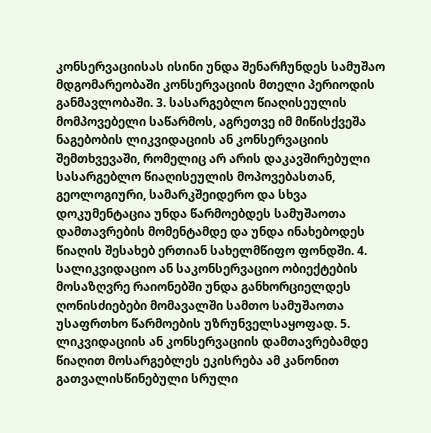კონსერვაციისას ისინი უნდა შენარჩუნდეს სამუშაო მდგომარეობაში კონსერვაციის მთელი პერიოდის განმავლობაში. 3. სასარგებლო წიაღისეულის მომპოვებელი საწარმოს, აგრეთვე იმ მიწისქვეშა ნაგებობის ლიკვიდაციის ან კონსერვაციის შემთხვევაში, რომელიც არ არის დაკავშირებული სასარგებლო წიაღისეულის მოპოვებასთან, გეოლოგიური, სამარკშეიდერო და სხვა დოკუმენტაცია უნდა წარმოებდეს სამუშაოთა დამთავრების მომენტამდე და უნდა ინახებოდეს წიაღის შესახებ ერთიან სახელმწიფო ფონდში. 4. სალიკვიდაციო ან საკონსერვაციო ობიექტების მოსაზღვრე რაიონებში უნდა განხორციელდეს ღონისძიებები მომავალში სამთო სამუშაოთა უსაფრთხო წარმოების უზრუნველსაყოფად. 5. ლიკვიდაციის ან კონსერვაციის დამთავრებამდე წიაღით მოსარგებლეს ეკისრება ამ კანონით გათვალისწინებული სრული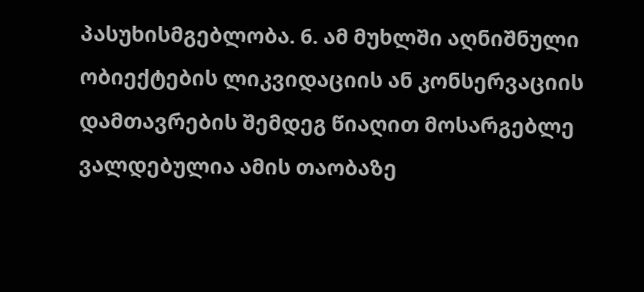პასუხისმგებლობა. 6. ამ მუხლში აღნიშნული ობიექტების ლიკვიდაციის ან კონსერვაციის დამთავრების შემდეგ წიაღით მოსარგებლე ვალდებულია ამის თაობაზე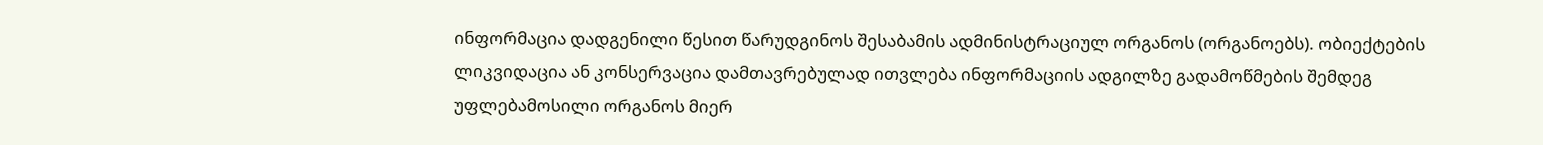ინფორმაცია დადგენილი წესით წარუდგინოს შესაბამის ადმინისტრაციულ ორგანოს (ორგანოებს). ობიექტების ლიკვიდაცია ან კონსერვაცია დამთავრებულად ითვლება ინფორმაციის ადგილზე გადამოწმების შემდეგ უფლებამოსილი ორგანოს მიერ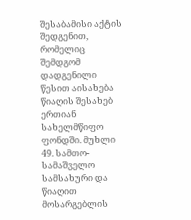შესაბამისი აქტის შედგენით, რომელიც შემდგომ დადგენილი წესით აისახება წიაღის შესახებ ერთიან სახელმწიფო ფონდში. მუხლი 49. სამთო-სამაშველო სამსახური და წიაღით მოსარგებლის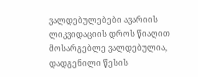ვალდებულებები ავარიის ლიკვიდაციის დროს წიაღით მოსარგებლე ვალდებულია, დადგენილი წესის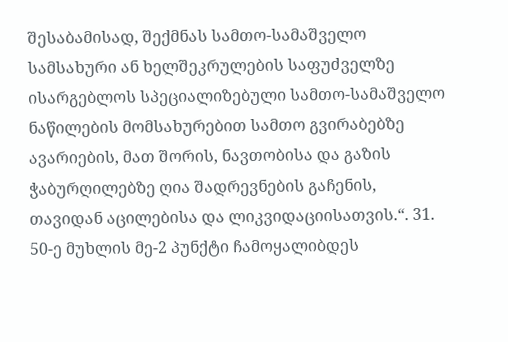შესაბამისად, შექმნას სამთო-სამაშველო სამსახური ან ხელშეკრულების საფუძველზე ისარგებლოს სპეციალიზებული სამთო-სამაშველო ნაწილების მომსახურებით სამთო გვირაბებზე ავარიების, მათ შორის, ნავთობისა და გაზის ჭაბურღილებზე ღია შადრევნების გაჩენის, თავიდან აცილებისა და ლიკვიდაციისათვის.“. 31. 50-ე მუხლის მე-2 პუნქტი ჩამოყალიბდეს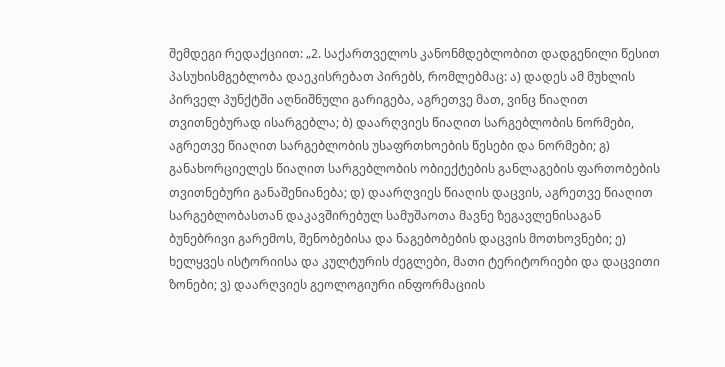შემდეგი რედაქციით: „2. საქართველოს კანონმდებლობით დადგენილი წესით პასუხისმგებლობა დაეკისრებათ პირებს, რომლებმაც: ა) დადეს ამ მუხლის პირველ პუნქტში აღნიშნული გარიგება, აგრეთვე მათ, ვინც წიაღით თვითნებურად ისარგებლა; ბ) დაარღვიეს წიაღით სარგებლობის ნორმები, აგრეთვე წიაღით სარგებლობის უსაფრთხოების წესები და ნორმები; გ) განახორციელეს წიაღით სარგებლობის ობიექტების განლაგების ფართობების თვითნებური განაშენიანება; დ) დაარღვიეს წიაღის დაცვის, აგრეთვე წიაღით სარგებლობასთან დაკავშირებულ სამუშაოთა მავნე ზეგავლენისაგან ბუნებრივი გარემოს, შენობებისა და ნაგებობების დაცვის მოთხოვნები; ე) ხელყვეს ისტორიისა და კულტურის ძეგლები, მათი ტერიტორიები და დაცვითი ზონები; ვ) დაარღვიეს გეოლოგიური ინფორმაციის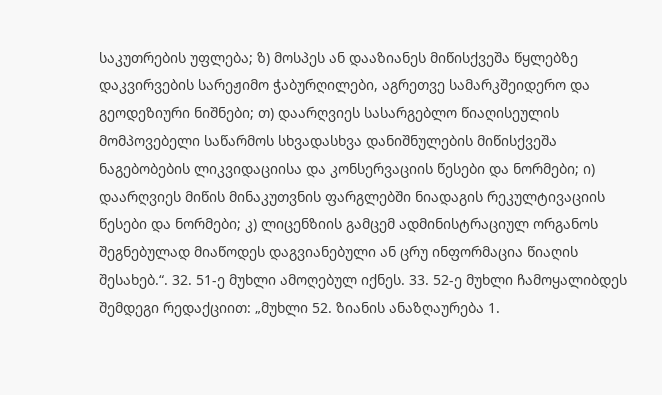საკუთრების უფლება; ზ) მოსპეს ან დააზიანეს მიწისქვეშა წყლებზე დაკვირვების სარეჟიმო ჭაბურღილები, აგრეთვე სამარკშეიდერო და გეოდეზიური ნიშნები; თ) დაარღვიეს სასარგებლო წიაღისეულის მომპოვებელი საწარმოს სხვადასხვა დანიშნულების მიწისქვეშა ნაგებობების ლიკვიდაციისა და კონსერვაციის წესები და ნორმები; ი) დაარღვიეს მიწის მინაკუთვნის ფარგლებში ნიადაგის რეკულტივაციის წესები და ნორმები; კ) ლიცენზიის გამცემ ადმინისტრაციულ ორგანოს შეგნებულად მიაწოდეს დაგვიანებული ან ცრუ ინფორმაცია წიაღის შესახებ.“. 32. 51-ე მუხლი ამოღებულ იქნეს. 33. 52-ე მუხლი ჩამოყალიბდეს შემდეგი რედაქციით: „მუხლი 52. ზიანის ანაზღაურება 1.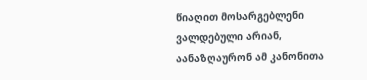წიაღით მოსარგებლენი ვალდებული არიან, აანაზღაურონ ამ კანონითა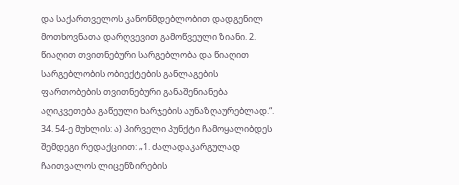და საქართველოს კანონმდებლობით დადგენილ მოთხოვნათა დარღვევით გამოწვეული ზიანი. 2. წიაღით თვითნებური სარგებლობა და წიაღით სარგებლობის ობიექტების განლაგების ფართობების თვითნებური განაშენიანება აღიკვეთება გაწეული ხარჯების აუნაზღაურებლად.“. 34. 54-ე მუხლის: ა) პირველი პუნქტი ჩამოყალიბდეს შემდეგი რედაქციით: „1. ძალადაკარგულად ჩაითვალოს ლიცენზირების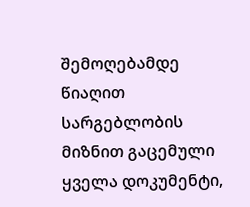შემოღებამდე წიაღით სარგებლობის მიზნით გაცემული ყველა დოკუმენტი,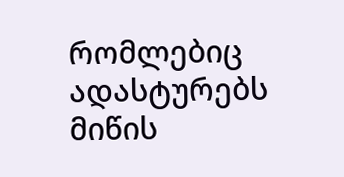რომლებიც ადასტურებს მიწის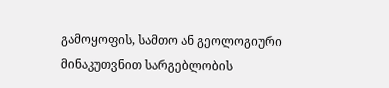გამოყოფის, სამთო ან გეოლოგიური მინაკუთვნით სარგებლობის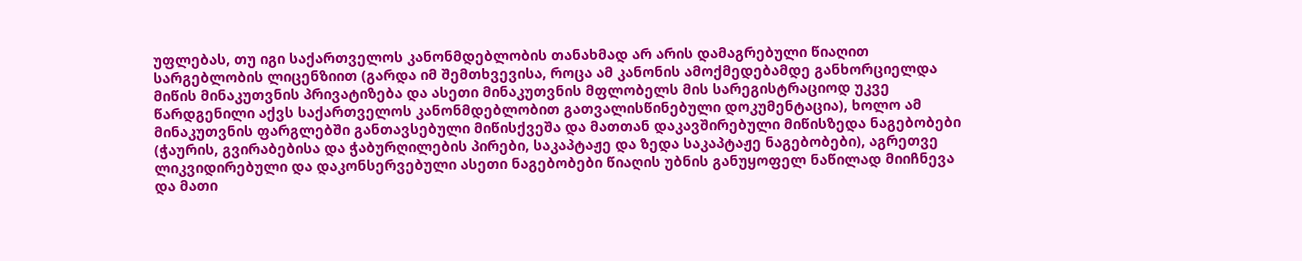უფლებას, თუ იგი საქართველოს კანონმდებლობის თანახმად არ არის დამაგრებული წიაღით სარგებლობის ლიცენზიით (გარდა იმ შემთხვევისა, როცა ამ კანონის ამოქმედებამდე განხორციელდა მიწის მინაკუთვნის პრივატიზება და ასეთი მინაკუთვნის მფლობელს მის სარეგისტრაციოდ უკვე წარდგენილი აქვს საქართველოს კანონმდებლობით გათვალისწინებული დოკუმენტაცია), ხოლო ამ მინაკუთვნის ფარგლებში განთავსებული მიწისქვეშა და მათთან დაკავშირებული მიწისზედა ნაგებობები (ჭაურის, გვირაბებისა და ჭაბურღილების პირები, საკაპტაჟე და ზედა საკაპტაჟე ნაგებობები), აგრეთვე ლიკვიდირებული და დაკონსერვებული ასეთი ნაგებობები წიაღის უბნის განუყოფელ ნაწილად მიიჩნევა და მათი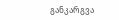განკარგვა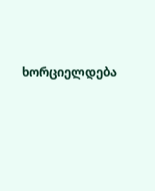ხორციელდება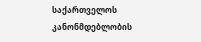საქართველოს კანონმდებლობის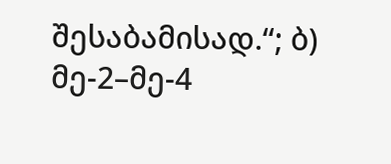შესაბამისად.“; ბ) მე-2–მე-4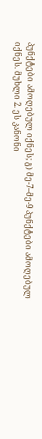პუნქტები ამოღებულ იქნეს; გ) მე-7–მე-9 პუნქტები ამოღებულ იქნეს. მუხლი 2. ეს კანონი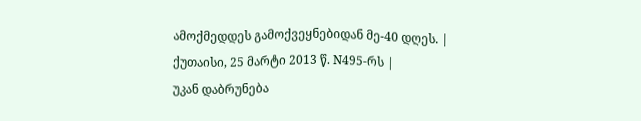ამოქმედდეს გამოქვეყნებიდან მე-40 დღეს. |
ქუთაისი, 25 მარტი 2013 წ. N495-რს |
უკან დაბრუნება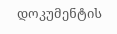დოკუმენტის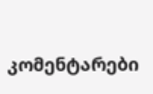კომენტარები